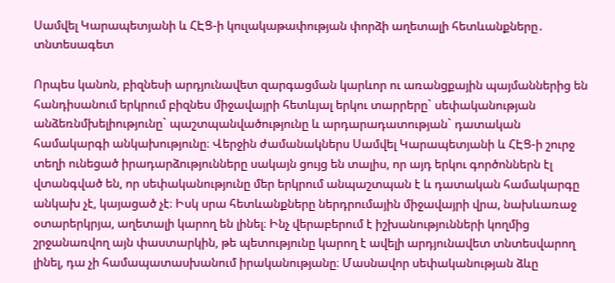Սամվել Կարապետյանի և ՀԷՑ-ի կուլակաթափության փորձի աղետալի հետևանքները․ տնտեսագետ

Որպես կանոն, բիզնեսի արդյունավետ զարգացման կարևոր ու առանցքային պայմաններից են հանդիսանում երկրում բիզնես միջավայրի հետևյալ երկու տարրերը` սեփականության անձեռնմխելիությունը` պաշտպանվածությունը և արդարադատության` դատական համակարգի անկախությունը։ Վերջին ժամանակներս Սամվել Կարապետյանի և ՀԷՑ-ի շուրջ տեղի ունեցած իրադարձությունները սակայն ցույց են տալիս, որ այդ երկու գործոններն էլ վտանգված են, որ սեփականությունը մեր երկրում անպաշտպան է և դատական համակարգը անկախ չէ, կայացած չէ։ Իսկ սրա հետևանքները ներդրումային միջավայրի վրա, նախևառաջ օտարերկրյա, աղետալի կարող են լինել։ Ինչ վերաբերում է իշխանությունների կողմից շրջանառվող այն փաստարկին, թե պետությունը կարող է ավելի արդյունավետ տնտեսվարող լինել, դա չի համապատասխանում իրականությանը։ Մասնավոր սեփականության ձևը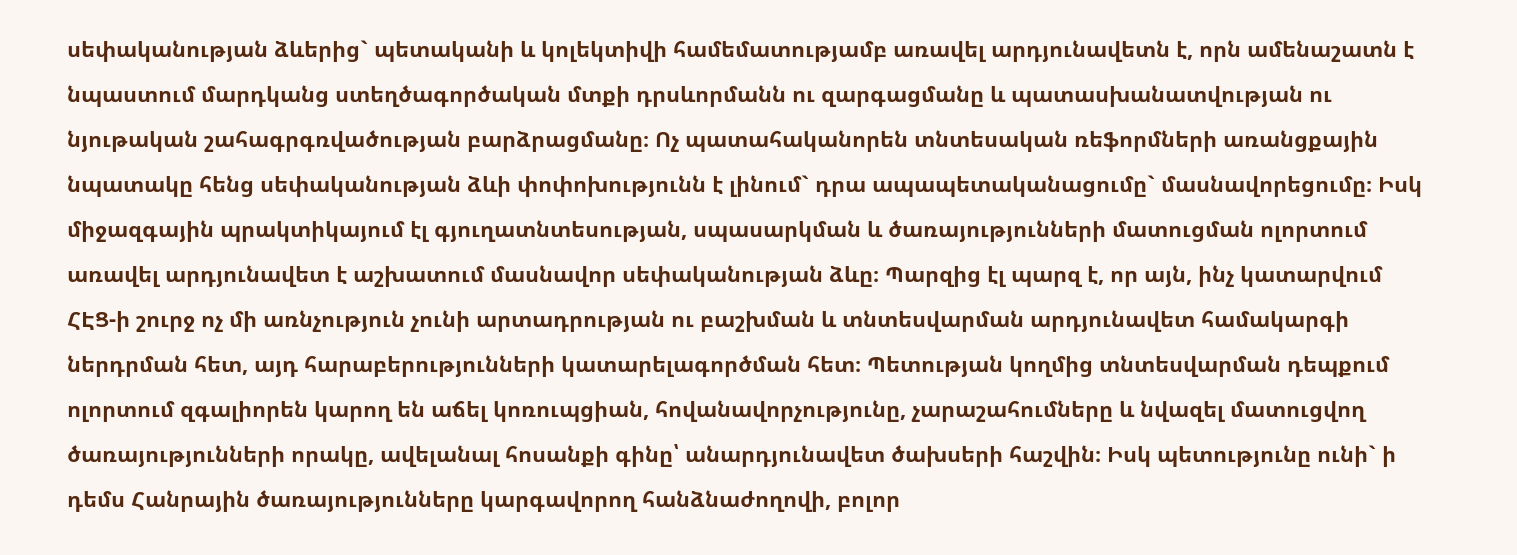սեփականության ձևերից` պետականի և կոլեկտիվի համեմատությամբ առավել արդյունավետն է, որն ամենաշատն է նպաստում մարդկանց ստեղծագործական մտքի դրսևորմանն ու զարգացմանը և պատասխանատվության ու նյութական շահագրգռվածության բարձրացմանը։ Ոչ պատահականորեն տնտեսական ռեֆորմների առանցքային նպատակը հենց սեփականության ձևի փոփոխությունն է լինում` դրա ապապետականացումը` մասնավորեցումը։ Իսկ միջազգային պրակտիկայում էլ գյուղատնտեսության, սպասարկման և ծառայությունների մատուցման ոլորտում առավել արդյունավետ է աշխատում մասնավոր սեփականության ձևը։ Պարզից էլ պարզ է, որ այն, ինչ կատարվում ՀԷՑ-ի շուրջ ոչ մի առնչություն չունի արտադրության ու բաշխման և տնտեսվարման արդյունավետ համակարգի ներդրման հետ, այդ հարաբերությունների կատարելագործման հետ։ Պետության կողմից տնտեսվարման դեպքում ոլորտում զգալիորեն կարող են աճել կոռուպցիան, հովանավորչությունը, չարաշահումները և նվազել մատուցվող ծառայությունների որակը, ավելանալ հոսանքի գինը՝ անարդյունավետ ծախսերի հաշվին։ Իսկ պետությունը ունի` ի դեմս Հանրային ծառայությունները կարգավորող հանձնաժողովի, բոլոր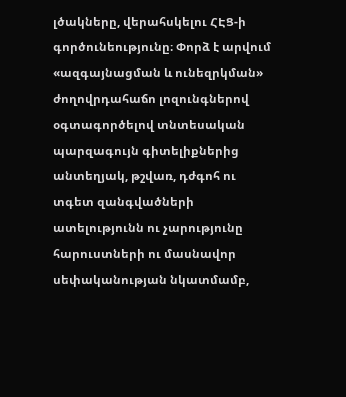լծակները, վերահսկելու ՀԷՑ-ի գործունեությունը։ Փորձ է արվում «ազգայնացման և ունեզրկման» ժողովրդահաճո լոզունգներով օգտագործելով տնտեսական պարզագույն գիտելիքներից անտեղյակ, թշվառ, դժգոհ ու տգետ զանգվածների ատելությունն ու չարությունը հարուստների ու մասնավոր սեփականության նկատմամբ,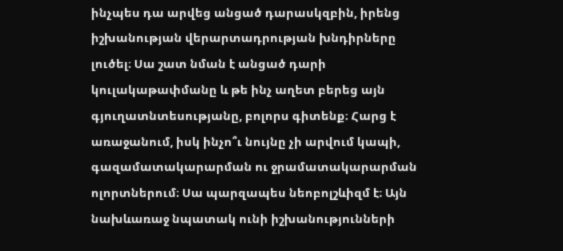ինչպես դա արվեց անցած դարասկզբին, իրենց իշխանության վերարտադրության խնդիրները լուծել։ Սա շատ նման է անցած դարի կուլակաթափմանը և թե ինչ աղետ բերեց այն գյուղատնտեսությանը, բոլորս գիտենք։ Հարց է առաջանում, իսկ ինչո՞ւ նույնը չի արվում կապի, գազամատակարարման ու ջրամատակարարման ոլորտներում։ Սա պարզապես նեոբոլշևիզմ է։ Այն նախևառաջ նպատակ ունի իշխանությունների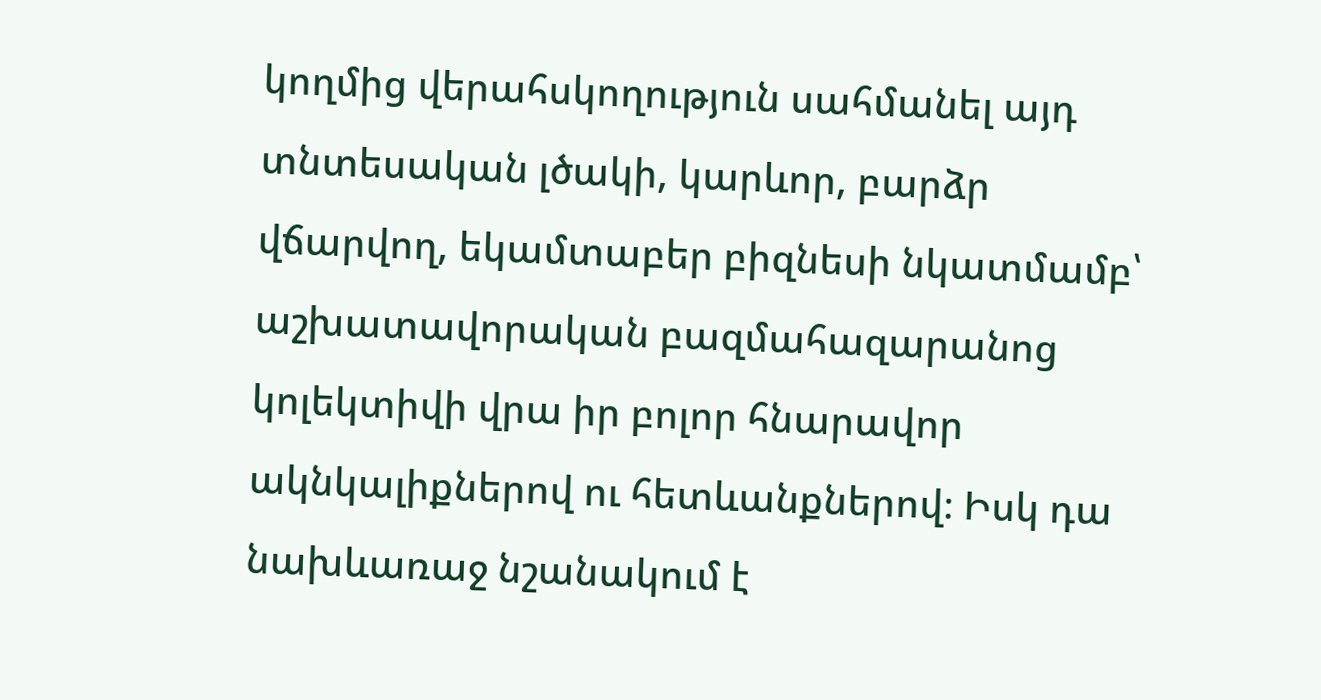կողմից վերահսկողություն սահմանել այդ տնտեսական լծակի, կարևոր, բարձր վճարվող, եկամտաբեր բիզնեսի նկատմամբ՝ աշխատավորական բազմահազարանոց կոլեկտիվի վրա իր բոլոր հնարավոր ակնկալիքներով ու հետևանքներով։ Իսկ դա նախևառաջ նշանակում է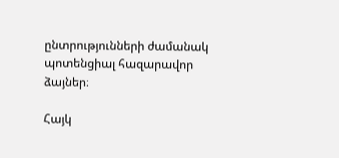ընտրությունների ժամանակ պոտենցիալ հազարավոր ձայներ։

Հայկ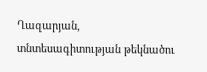Ղազարյան, տնտեսագիտության թեկնածու